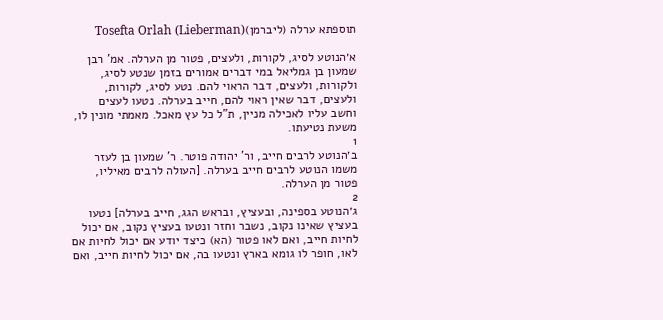תוספתא ערלה (ליברמן)Tosefta Orlah (Lieberman)

א׳הנוטע לסיג, לקורות, ולעצים, פטור מן הערלה. אמ' רבן שמעון בן גמליאל במי דברים אמורים בזמן שנטע לסיג, ולקורות, ולעצים, דבר הראוי להם. נטע לסיג, לקורות, ולעצים, דבר שאין ראוי להם, חייב בערלה. נטעו לעצים וחשב עליו לאכילה מניין, ת"ל כל עץ מאכל. מאמתי מונין לו, משעת נטיעתו.
1
ב׳הנוטע לרבים חייב, ור' יהודה פוטר. ר' שמעון בן לעזר משמו הנוטע לרבים חייב בערלה. [העולה לרבים מאיליו, פטור מן הערלה.
2
ג׳הנוטע בספינה, ובעציץ, ובראש הגג, חייב בערלה] נטעו בעציץ שאינו נקוב, נשבר וחזר ונטעו בעציץ נקוב, אם יכול לחיות חייב, ואם לאו פטור (הא) כיצד יודע אם יכול לחיות אם לאו, חופר לו גומא בארץ ונטעו בה, אם יכול לחיות חייב, ואם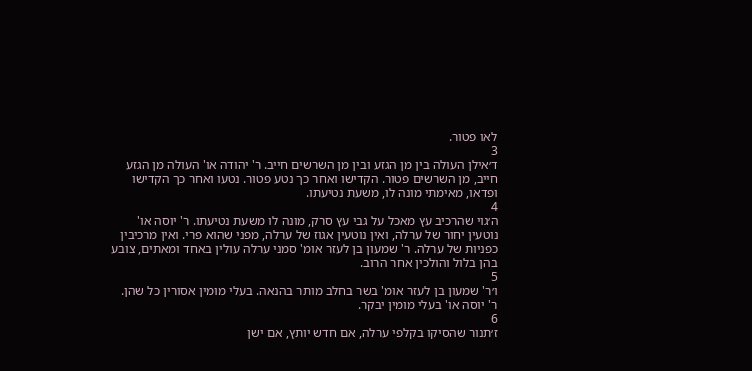לאו פטור.
3
ד׳אילן העולה בין מן הגזע ובין מן השרשים חייב. ר' יהודה או' העולה מן הגזע חייב, מן השרשים פטור. הקדישו ואחר כך נטע פטור. נטעו ואחר כך הקדישו ופדאו, מאימתי מונה לו, משעת נטיעתו.
4
ה׳גוי שהרכיב עץ מאכל על גבי עץ סרק, מונה לו משעת נטיעתו. ר' יוסה או' נוטעין יחור של ערלה, ואין נוטעין אגוז של ערלה, מפני שהוא פרי. ואין מרכיבין כפניות של ערלה. ר' שמעון בן לעזר אומ' סמני ערלה עולין באחד ומאתים, צובע בהן בלול והולכין אחר הרוב.
5
ו׳ר' שמעון בן לעזר אומ' בשר בחלב מותר בהנאה. בעלי מומין אסורין כל שהן. ר' יוסה או' בעלי מומין יבקר.
6
ז׳תנור שהסיקו בקלפי ערלה, אם חדש יותץ, אם ישן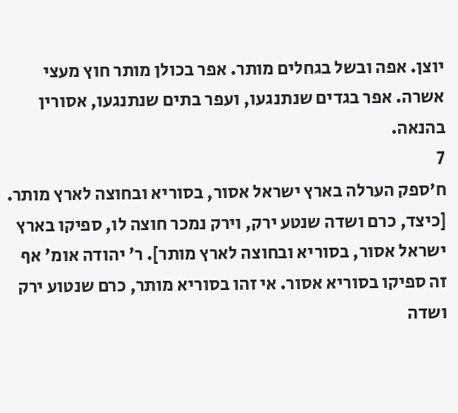יוצן. אפה ובשל בגחלים מותר. אפר בכולן מותר חוץ מעצי אשרה. אפר בגדים שנתנגעו, ועפר בתים שנתנגעו, אסורין בהנאה.
7
ח׳ספק הערלה בארץ ישראל אסור, בסוריא ובחוצה לארץ מותר. [כיצד, כרם ושדה שנטע ירק, וירק נמכר חוצה לו, ספיקו בארץ ישראל אסור, בסוריא ובחוצה לארץ מותר]. ר' יהודה אומ' אף זה ספיקו בסוריא אסור. אי זהו בסוריא מותר, כרם שנטוע ירק ושדה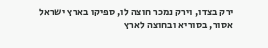ירק בצדו, וירק נמכר חוצה לו, ספיקו בארץ ישראל אסור, בסוריא ובחוצה לארץ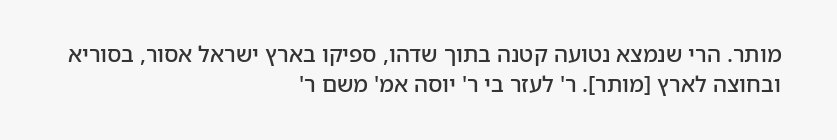מותר. הרי שנמצא נטועה קטנה בתוך שדהו, ספיקו בארץ ישראל אסור, בסוריא ובחוצה לארץ [מותר]. ר' לעזר בי ר' יוסה אמ' משם ר'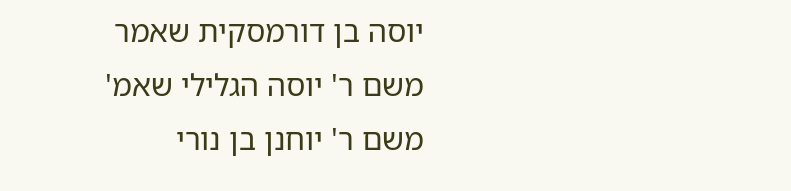יוסה בן דורמסקית שאמר משם ר' יוסה הגלילי שאמ' משם ר' יוחנן בן נורי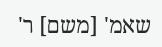שאמ' [משם] ר'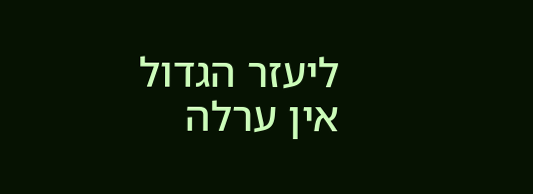ליעזר הגדול אין ערלה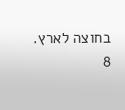בחוצה לארץ.
8